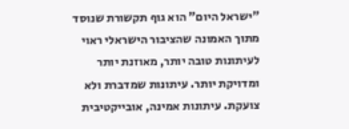"ישראל היום" הוא גוף תקשורת שנוסד מתוך האמונה שהציבור הישראלי ראוי לעיתונות טובה יותר, מאוזנת יותר ומדויקת יותר. עיתונות שמדברת ולא צועקת. עיתונות אמינה, אובייקטיבית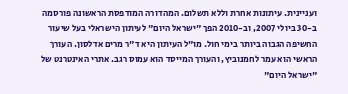ועניינית. עיתונות אחרת וללא תשלום. המהדורה המודפסת הראשונה פורסמה ב-30 ביולי 2007, וב-2010 הפך "ישראל היום" לעיתון הישראלי בעל שיעור החשיפה הגבוה ביותר בימי חול. מו"ל העיתון היא ד"ר מרים אדלסון. העורך הראשי הוא עמר לחמנוביץ, והעורך המייסד הוא עמוס רגב. אתרי האינטרנט של "ישראל היום"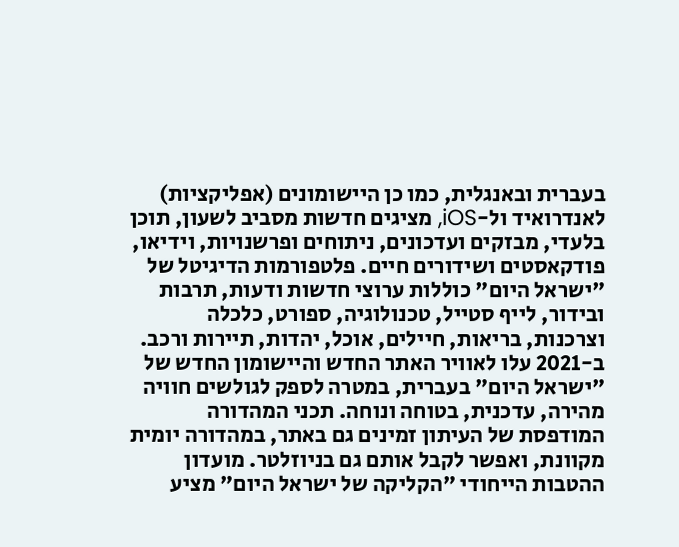בעברית ובאנגלית, כמו כן היישומונים (אפליקציות) לאנדרואיד ול-iOS, מציגים חדשות מסביב לשעון, תוכן בלעדי, מבזקים ועדכונים, ניתוחים ופרשנויות, וידיאו, פודקאסטים ושידורים חיים. פלטפורמות הדיגיטל של "ישראל היום" כוללות ערוצי חדשות ודעות, תרבות ובידור, לייף סטייל, טכנולוגיה, ספורט, כלכלה וצרכנות, בריאות, חיילים, אוכל, יהדות, תיירות ורכב. ב-2021 עלו לאוויר האתר החדש והיישומון החדש של "ישראל היום" בעברית, במטרה לספק לגולשים חוויה מהירה, עדכנית, בטוחה ונוחה. תכני המהדורה המודפסת של העיתון זמינים גם באתר, במהדורה יומית מקוונת, ואפשר לקבל אותם גם בניוזלטר. מועדון ההטבות הייחודי "הקליקה של ישראל היום" מציע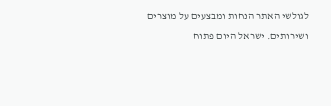לגולשי האתר הנחות ומבצעים על מוצרים ושירותים. ישראל היום פתוח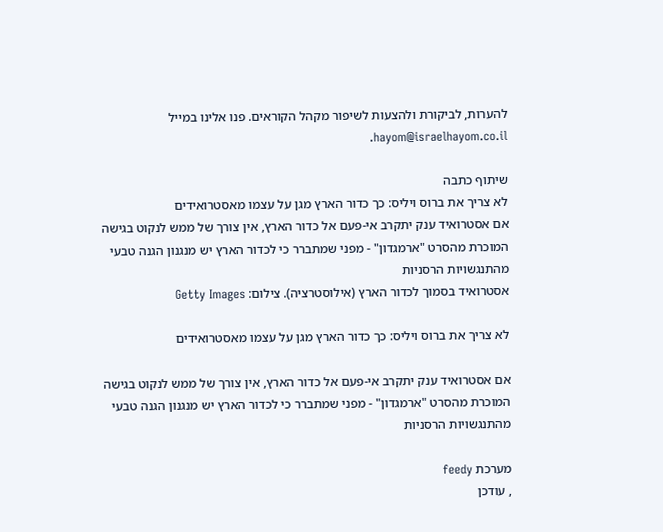להערות, לביקורת ולהצעות לשיפור מקהל הקוראים. פנו אלינו במייל hayom@israelhayom.co.il.

שיתוף כתבה
לא צריך את ברוס ויליס: כך כדור הארץ מגן על עצמו מאסטרואידים
אם אסטרואיד ענק יתקרב אי-פעם אל כדור הארץ, אין צורך של ממש לנקוט בגישה המוכרת מהסרט "ארמגדון" - מפני שמתברר כי לכדור הארץ יש מנגנון הגנה טבעי מהתנגשויות הרסניות
אסטרואיד בסמוך לכדור הארץ (אילוסטרציה). צילום: Getty Images

לא צריך את ברוס ויליס: כך כדור הארץ מגן על עצמו מאסטרואידים

אם אסטרואיד ענק יתקרב אי-פעם אל כדור הארץ, אין צורך של ממש לנקוט בגישה המוכרת מהסרט "ארמגדון" - מפני שמתברר כי לכדור הארץ יש מנגנון הגנה טבעי מהתנגשויות הרסניות

מערכת feedy
, עודכן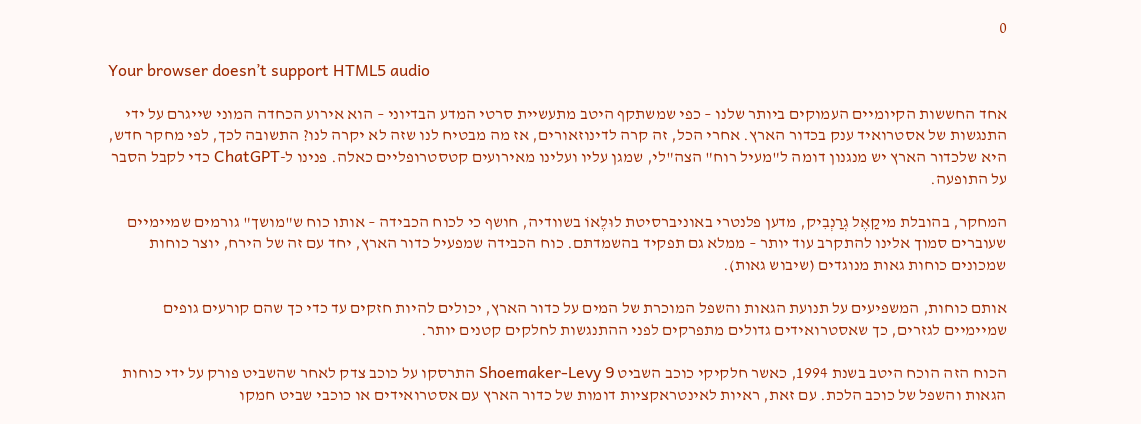0

Your browser doesn’t support HTML5 audio

אחד החששות הקיומיים העמוקים ביותר שלנו – כפי שמשתקף היטב מתעשיית סרטי המדע הבדיוני – הוא אירוע הכחדה המוני שייגרם על ידי התנגשות של אסטרואיד ענק בכדור הארץ. אחרי הכל, זה קרה לדינוזאורים, אז מה מבטיח לנו שזה לא יקרה לנו? התשובה לכך, לפי מחקר חדש, היא שלכדור הארץ יש מנגנון דומה ל"מעיל רוח" הצה"לי, שמגן עליו ועלינו מאירועים קטסטרופליים כאלה. פנינו ל-ChatGPT כדי לקבל הסבר על התופעה.

המחקר, בהובלת מיקַאֶל גְרַנְבִיק, מדען פלנטרי באוניברסיטת לוּלֶאוֹ בשוודיה, חושף כי לכוח הכבידה – אותו כוח ש"מושך" גורמים שמיימיים שעוברים סמוך אלינו להתקרב עוד יותר – ממלא גם תפקיד בהשמדתם. כוח הכבידה שמפעיל כדור הארץ, יחד עם זה של הירח, יוצר כוחות שמכונים כוחות גאות מנוגדים (שיבוש גאות).

אותם כוחות, המשפיעים על תנועת הגאות והשפל המוכרת של המים על כדור הארץ, יכולים להיות חזקים עד כדי כך שהם קורעים גופים שמיימיים לגזרים, כך שאסטרואידים גדולים מתפרקים לפני ההתנגשות לחלקים קטנים יותר.

הכוח הזה הוכח היטב בשנת 1994, כאשר חלקיקי כוכב השביט Shoemaker-Levy 9 התרסקו על כוכב צדק לאחר שהשביט פורק על ידי כוחות הגאות והשפל של כוכב הלכת. עם זאת, ראיות לאינטראקציות דומות של כדור הארץ עם אסטרואידים או כוכבי שביט חמקו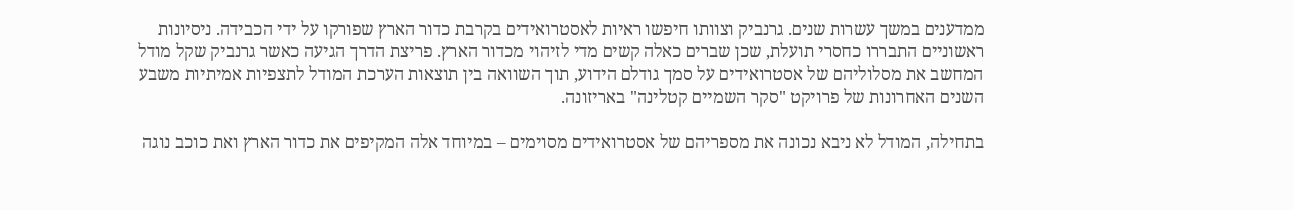ממדענים במשך עשרות שנים. גרנביק וצוותו חיפשו ראיות לאסטרואידים בקרבת כדור הארץ שפורקו על ידי הכבידה. ניסיונות ראשוניים התבררו כחסרי תועלת, שכן שברים כאלה קשים מדי לזיהוי מכדור הארץ. פריצת הדרך הגיעה כאשר גרנביק שקל מודל המחשב את מסלוליהם של אסטרואידים על סמך גודלם הידוע, תוך השוואה בין תוצאות הערכת המודל לתצפיות אמיתיות משבע השנים האחרונות של פרויקט "סקר השמיים קטלינה" באריזונה.

בתחילה, המודל לא ניבא נכונה את מספריהם של אסטרואידים מסוימים – במיוחד אלה המקיפים את כדור הארץ ואת כוכב נוגה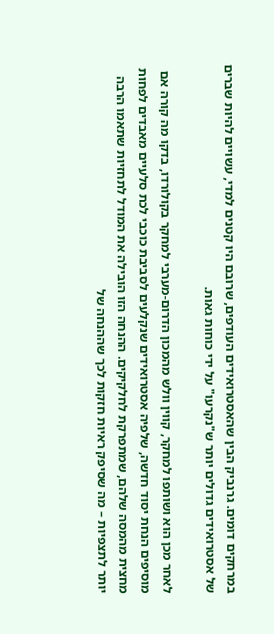במרחקים דומים. גרנביק הבין שהאסטרואידים העודפים, שרובם היו קטנים למדי, עשויים להיות שברים של אסטרואידים גדולים יותר ש"נקרעו" על ידי כוחות גאות.

לאחר מכן הוא ושותפו למחקר, קווין וולש מהמכון הדרום-מערבי למחקר בקולורדו, בדקו מה קורה אם מוסיפים הנחת יסוד חדשה, שלפיה אסטרואידים שנקלעים לסביבת כוכבי לכת סלעיים מאבדים לפחות מחצית מהמסה שלהם, שמתפרקת לחלקיקים. ההנחה הזו הובילה את המודל לתחזיות שתאמו הרבה יותר לתצפיות – מה שסיפק ראיות חזקות לכך שההנחה של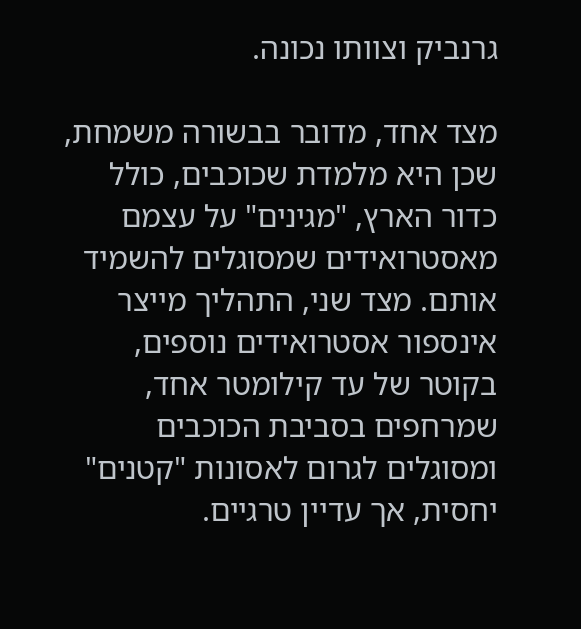גרנביק וצוותו נכונה.

מצד אחד, מדובר בבשורה משמחת, שכן היא מלמדת שכוכבים, כולל כדור הארץ, "מגינים" על עצמם מאסטרואידים שמסוגלים להשמיד אותם. מצד שני, התהליך מייצר אינספור אסטרואידים נוספים, בקוטר של עד קילומטר אחד, שמרחפים בסביבת הכוכבים ומסוגלים לגרום לאסונות "קטנים" יחסית, אך עדיין טרגיים.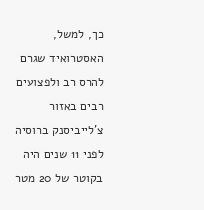כך, למשל, האסטרואיד שגרם להרס רב ולפצועים רבים באזור צ’לייביסנק ברוסיה לפני 11 שנים היה בקוטר של 20 מטר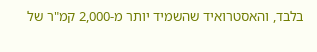בלבד, והאסטרואיד שהשמיד יותר מ-2,000 קמ"ר של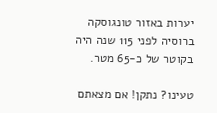יערות באזור טונגוסקה ברוסיה לפני 115 שנה היה בקוטר של כ-65 מטר.

טעינו? נתקן! אם מצאתם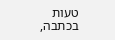טעות בכתבה,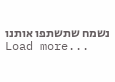נשמח שתשתפו אותנו
Load more...